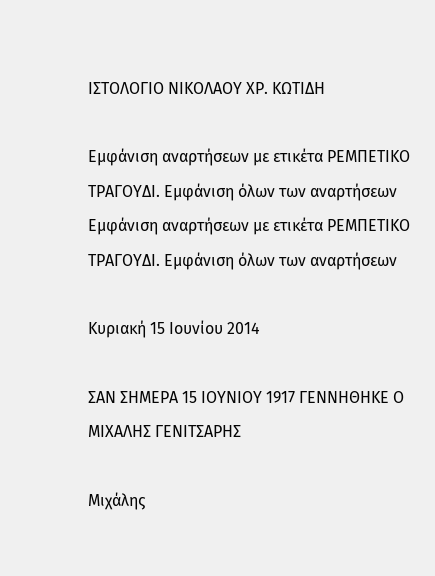ΙΣΤΟΛΟΓΙΟ ΝΙΚΟΛΑΟΥ ΧΡ. ΚΩΤΙΔΗ

Εμφάνιση αναρτήσεων με ετικέτα ΡΕΜΠΕΤΙΚΟ ΤΡΑΓΟΥΔΙ. Εμφάνιση όλων των αναρτήσεων
Εμφάνιση αναρτήσεων με ετικέτα ΡΕΜΠΕΤΙΚΟ ΤΡΑΓΟΥΔΙ. Εμφάνιση όλων των αναρτήσεων

Κυριακή 15 Ιουνίου 2014

ΣΑΝ ΣΗΜΕΡΑ 15 ΙΟΥΝΙΟΥ 1917 ΓΕΝΝΗΘΗΚΕ Ο ΜΙΧΑΛΗΣ ΓΕΝΙΤΣΑΡΗΣ

Μιχάλης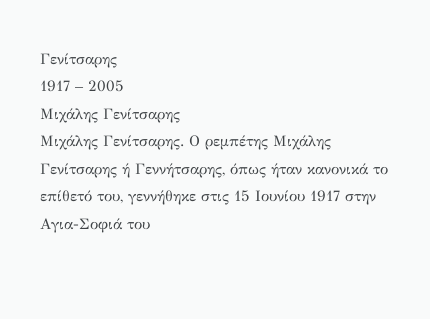Γενίτσαρης
1917 – 2005
Μιχάλης Γενίτσαρης
Μιχάλης Γενίτσαρης. Ο ρεμπέτης Μιχάλης Γενίτσαρης ή Γεννήτσαρης, όπως ήταν κανονικά το επίθετό του, γεννήθηκε στις 15 Ιουνίου 1917 στην Αγια-Σοφιά του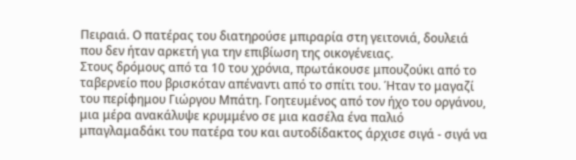Πειραιά. Ο πατέρας του διατηρούσε μπιραρία στη γειτονιά, δουλειά που δεν ήταν αρκετή για την επιβίωση της οικογένειας.
Στους δρόμους από τα 10 του χρόνια, πρωτάκουσε μπουζούκι από το ταβερνείο που βρισκόταν απέναντι από το σπίτι του. Ήταν το μαγαζί του περίφημου Γιώργου Μπάτη. Γοητευμένος από τον ήχο του οργάνου, μια μέρα ανακάλυψε κρυμμένο σε μια κασέλα ένα παλιό μπαγλαμαδάκι του πατέρα του και αυτοδίδακτος άρχισε σιγά - σιγά να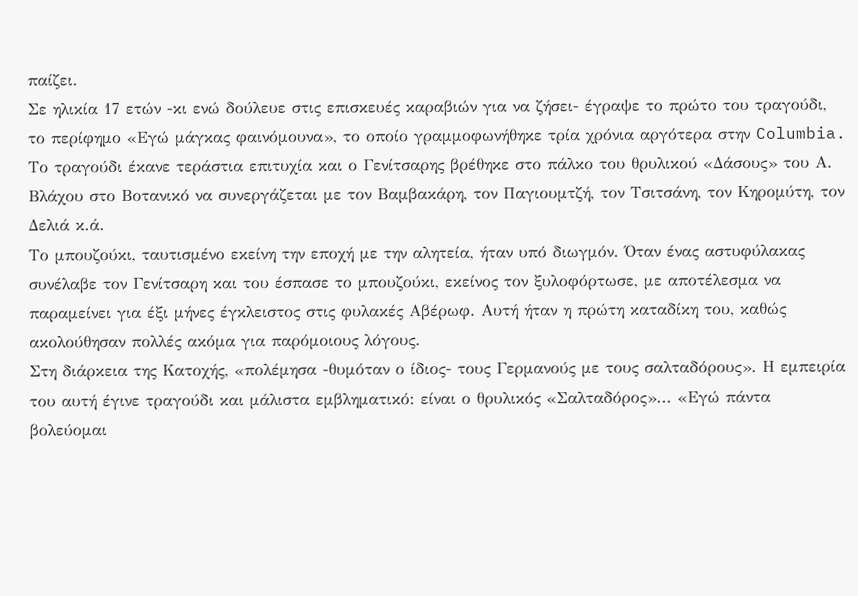παίζει.
Σε ηλικία 17 ετών -κι ενώ δούλευε στις επισκευές καραβιών για να ζήσει- έγραψε το πρώτο του τραγούδι, το περίφημο «Εγώ μάγκας φαινόμουνα», το οποίο γραμμοφωνήθηκε τρία χρόνια αργότερα στην Columbia. Το τραγούδι έκανε τεράστια επιτυχία και ο Γενίτσαρης βρέθηκε στο πάλκο του θρυλικού «Δάσους» του Α. Βλάχου στο Βοτανικό να συνεργάζεται με τον Βαμβακάρη, τον Παγιουμτζή, τον Τσιτσάνη, τον Κηρομύτη, τον Δελιά κ.ά.
Το μπουζούκι, ταυτισμένο εκείνη την εποχή με την αλητεία, ήταν υπό διωγμόν. Όταν ένας αστυφύλακας συνέλαβε τον Γενίτσαρη και του έσπασε το μπουζούκι, εκείνος τον ξυλοφόρτωσε, με αποτέλεσμα να παραμείνει για έξι μήνες έγκλειστος στις φυλακές Αβέρωφ. Αυτή ήταν η πρώτη καταδίκη του, καθώς ακολούθησαν πολλές ακόμα για παρόμοιους λόγους.
Στη διάρκεια της Κατοχής, «πολέμησα -θυμόταν ο ίδιος- τους Γερμανούς με τους σαλταδόρους». Η εμπειρία του αυτή έγινε τραγούδι και μάλιστα εμβληματικό: είναι ο θρυλικός «Σαλταδόρος»... «Εγώ πάντα βολεύομαι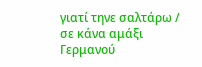γιατί τηνε σαλτάρω / σε κάνα αμάξι Γερμανού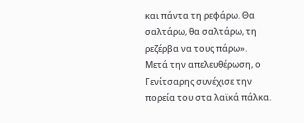και πάντα τη ρεφάρω. Θα σαλτάρω, θα σαλτάρω, τη ρεζέρβα να τους πάρω».
Μετά την απελευθέρωση, ο Γενίτσαρης συνέχισε την πορεία του στα λαϊκά πάλκα.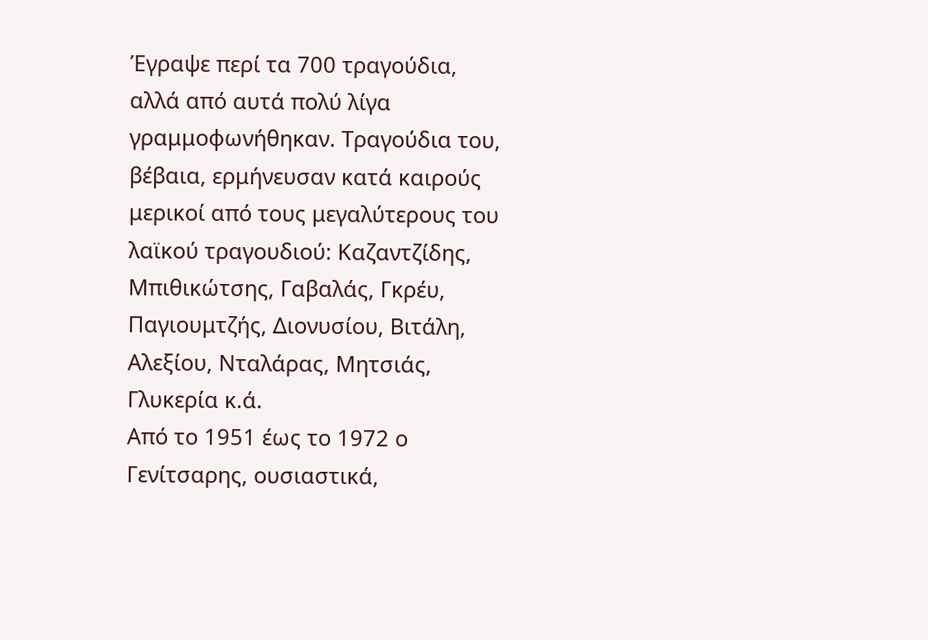Έγραψε περί τα 700 τραγούδια, αλλά από αυτά πολύ λίγα γραμμοφωνήθηκαν. Τραγούδια του, βέβαια, ερμήνευσαν κατά καιρούς μερικοί από τους μεγαλύτερους του λαϊκού τραγουδιού: Καζαντζίδης, Μπιθικώτσης, Γαβαλάς, Γκρέυ, Παγιουμτζής, Διονυσίου, Βιτάλη, Αλεξίου, Νταλάρας, Μητσιάς, Γλυκερία κ.ά.
Από το 1951 έως το 1972 ο Γενίτσαρης, ουσιαστικά,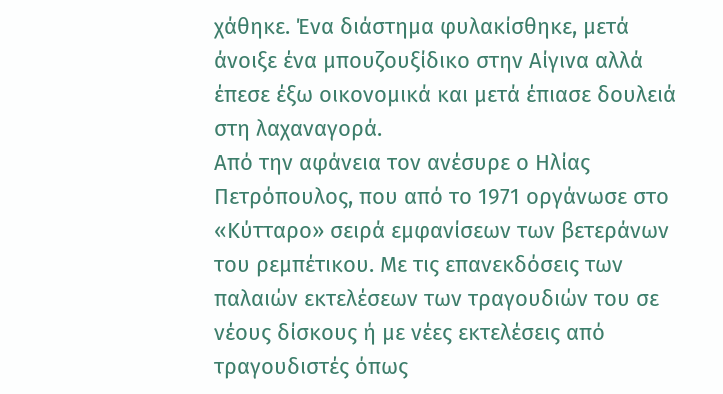χάθηκε. Ένα διάστημα φυλακίσθηκε, μετά άνοιξε ένα μπουζουξίδικο στην Αίγινα αλλά έπεσε έξω οικονομικά και μετά έπιασε δουλειά στη λαχαναγορά.
Από την αφάνεια τον ανέσυρε ο Ηλίας Πετρόπουλος, που από το 1971 οργάνωσε στο «Κύτταρο» σειρά εμφανίσεων των βετεράνων του ρεμπέτικου. Με τις επανεκδόσεις των παλαιών εκτελέσεων των τραγουδιών του σε νέους δίσκους ή με νέες εκτελέσεις από τραγουδιστές όπως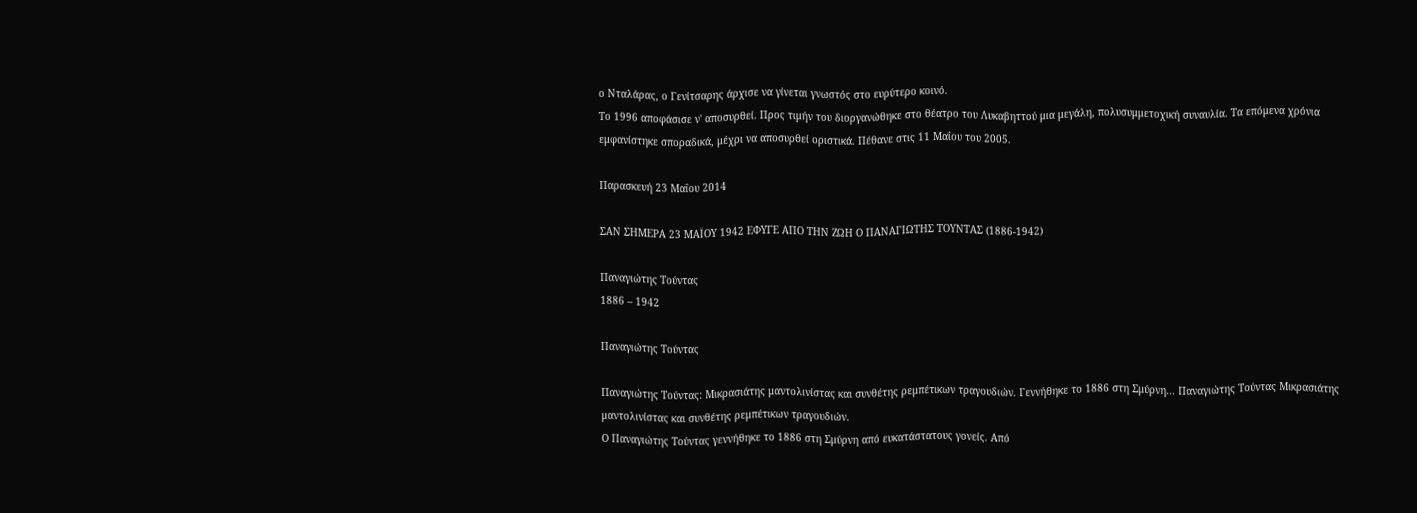ο Νταλάρας, ο Γενίτσαρης άρχισε να γίνεται γνωστός στο ευρύτερο κοινό.
Το 1996 αποφάσισε ν' αποσυρθεί. Προς τιμήν του διοργανώθηκε στο θέατρο του Λυκαβηττού μια μεγάλη, πολυσυμμετοχική συναυλία. Τα επόμενα χρόνια εμφανίστηκε σποραδικά, μέχρι να αποσυρθεί οριστικά. Πέθανε στις 11 Μαΐου του 2005.

Παρασκευή 23 Μαΐου 2014

ΣΑΝ ΣΗΜΕΡΑ 23 ΜΑΪΟΥ 1942 ΕΦΥΓΕ ΑΠΟ ΤΗΝ ΖΩΗ Ο ΠΑΝΑΓΙΩΤΗΣ ΤΟΥΝΤΑΣ (1886-1942)

Παναγιώτης Τούντας
1886 – 1942

Παναγιώτης Τούντας

Παναγιώτης Τούντας: Μικρασιάτης μαντολινίστας και συνθέτης ρεμπέτικων τραγουδιών. Γεννήθηκε το 1886 στη Σμύρνη... Παναγιώτης Τούντας Μικρασιάτης μαντολινίστας και συνθέτης ρεμπέτικων τραγουδιών.
Ο Παναγιώτης Τούντας γεννήθηκε το 1886 στη Σμύρνη από ευκατάστατους γονείς. Από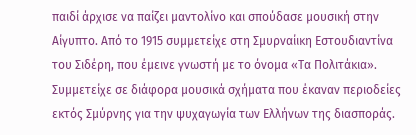παιδί άρχισε να παίζει μαντολίνο και σπούδασε μουσική στην Αίγυπτο. Από το 1915 συμμετείχε στη Σμυρναίικη Εστουδιαντίνα του Σιδέρη, που έμεινε γνωστή με το όνομα «Τα Πολιτάκια». Συμμετείχε σε διάφορα μουσικά σχήματα που έκαναν περιοδείες εκτός Σμύρνης για την ψυχαγωγία των Ελλήνων της διασποράς.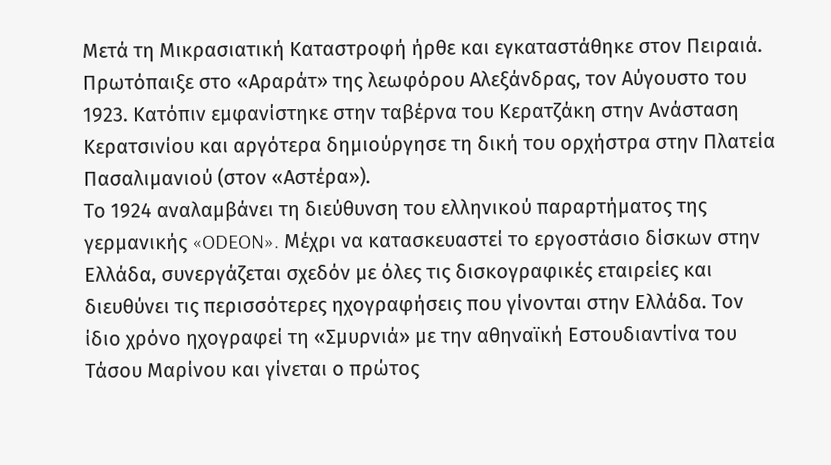Μετά τη Μικρασιατική Καταστροφή ήρθε και εγκαταστάθηκε στον Πειραιά. Πρωτόπαιξε στο «Αραράτ» της λεωφόρου Αλεξάνδρας, τον Αύγουστο του 1923. Κατόπιν εμφανίστηκε στην ταβέρνα του Κερατζάκη στην Ανάσταση Κερατσινίου και αργότερα δημιούργησε τη δική του ορχήστρα στην Πλατεία Πασαλιμανιού (στον «Αστέρα»).
Το 1924 αναλαμβάνει τη διεύθυνση του ελληνικού παραρτήματος της γερμανικής «ODEON». Μέχρι να κατασκευαστεί το εργοστάσιο δίσκων στην Ελλάδα, συνεργάζεται σχεδόν με όλες τις δισκογραφικές εταιρείες και διευθύνει τις περισσότερες ηχογραφήσεις που γίνονται στην Ελλάδα. Τον ίδιο χρόνο ηχογραφεί τη «Σμυρνιά» με την αθηναϊκή Εστουδιαντίνα του Τάσου Μαρίνου και γίνεται ο πρώτος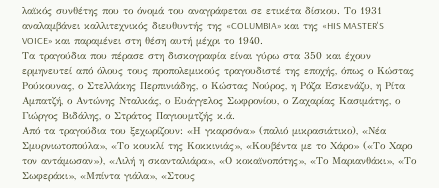λαϊκός συνθέτης που το όνομά του αναγράφεται σε ετικέτα δίσκου. Το 1931 αναλαμβάνει καλλιτεχνικός διευθυντής της «COLUMBIA» και της «HIS MASTER'S VOICE» και παραμένει στη θέση αυτή μέχρι το 1940.
Τα τραγούδια που πέρασε στη δισκογραφία είναι γύρω στα 350 και έχουν ερμηνευτεί από όλους τους προπολεμικούς τραγουδιστέ της εποχής, όπως ο Κώστας Ρούκουνας, ο Στελλάκης Περπινιάδης, ο Κώστας Νούρος, η Ρόζα Εσκενάζυ, η Ρίτα Αμπατζή, ο Αντώνης Νταλκάς, ο Ευάγγελος Σωφρονίου, ο Ζαχαρίας Κασιμάτης, ο Γιώργος Βιδάλης, ο Στράτος Παγιουμτζής κ.ά.
Από τα τραγούδια του ξεχωρίζουν: «Η γκαρσόνα» (παλιό μικρασιάτικο), «Νέα Σμυρνιωτοπούλα», «Το κουκλί της Κοκκινιάς», «Κουβέντα με το Χάρο» («Το Χαρο τον αντάμωσαν»), «Λιλή η σκανταλιάρα», «Ο κοκαϊνοπότης», «Το Μαριανθάκι», «Το Σωφεράκι», «Μπίντα γιάλα», «Στους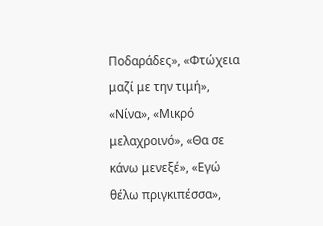Ποδαράδες», «Φτώχεια μαζί με την τιμή», «Νίνα», «Μικρό μελαχροινό», «Θα σε κάνω μενεξέ», «Εγώ θέλω πριγκιπέσσα»,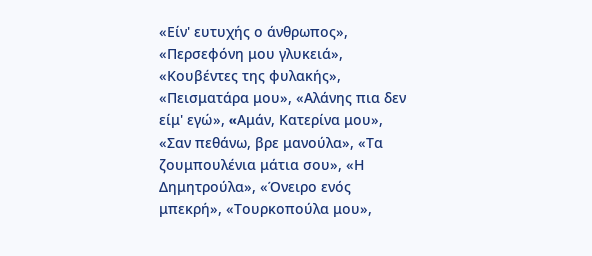«Είν' ευτυχής ο άνθρωπος», «Περσεφόνη μου γλυκειά», «Κουβέντες της φυλακής», «Πεισματάρα μου», «Αλάνης πια δεν είμ' εγώ», «Aμάν, Κατερίνα μου», «Σαν πεθάνω, βρε μανούλα», «Τα ζουμπουλένια μάτια σου», «Η Δημητρούλα», «Όνειρο ενός μπεκρή», «Τουρκοπούλα μου»,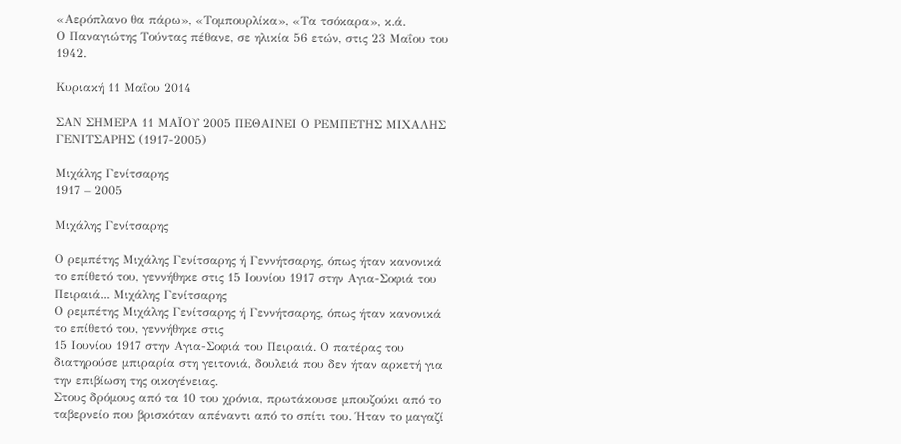«Αερόπλανο θα πάρω», «Τομπουρλίκα», «Τα τσόκαρα», κ.ά.
Ο Παναγιώτης Τούντας πέθανε, σε ηλικία 56 ετών, στις 23 Μαΐου του 1942.

Κυριακή 11 Μαΐου 2014

ΣΑΝ ΣΗΜΕΡΑ 11 ΜΑΪΟΥ 2005 ΠΕΘΑΙΝΕΙ Ο ΡΕΜΠΕΤΗΣ ΜΙΧΑΛΗΣ ΓΕΝΙΤΣΑΡΗΣ (1917-2005)

Μιχάλης Γενίτσαρης
1917 – 2005

Μιχάλης Γενίτσαρης

Ο ρεμπέτης Μιχάλης Γενίτσαρης ή Γεννήτσαρης, όπως ήταν κανονικά το επίθετό του, γεννήθηκε στις 15 Ιουνίου 1917 στην Αγια-Σοφιά του Πειραιά... Μιχάλης Γενίτσαρης
Ο ρεμπέτης Μιχάλης Γενίτσαρης ή Γεννήτσαρης, όπως ήταν κανονικά το επίθετό του, γεννήθηκε στις
15 Ιουνίου 1917 στην Αγια-Σοφιά του Πειραιά. Ο πατέρας του διατηρούσε μπιραρία στη γειτονιά, δουλειά που δεν ήταν αρκετή για την επιβίωση της οικογένειας.
Στους δρόμους από τα 10 του χρόνια, πρωτάκουσε μπουζούκι από το ταβερνείο που βρισκόταν απέναντι από το σπίτι του. Ήταν το μαγαζί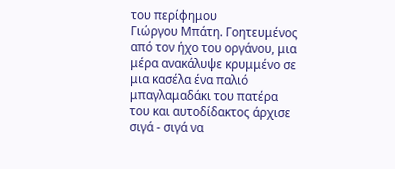του περίφημου
Γιώργου Μπάτη. Γοητευμένος από τον ήχο του οργάνου, μια μέρα ανακάλυψε κρυμμένο σε μια κασέλα ένα παλιό μπαγλαμαδάκι του πατέρα του και αυτοδίδακτος άρχισε σιγά - σιγά να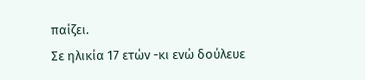παίζει.
Σε ηλικία 17 ετών -κι ενώ δούλευε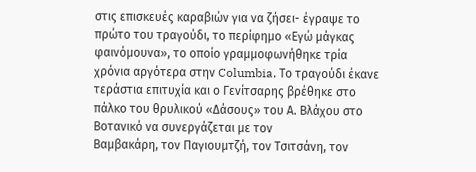στις επισκευές καραβιών για να ζήσει- έγραψε το πρώτο του τραγούδι, το περίφημο «Εγώ μάγκας φαινόμουνα», το οποίο γραμμοφωνήθηκε τρία χρόνια αργότερα στην Columbia. Το τραγούδι έκανε τεράστια επιτυχία και ο Γενίτσαρης βρέθηκε στο πάλκο του θρυλικού «Δάσους» του Α. Βλάχου στο Βοτανικό να συνεργάζεται με τον
Βαμβακάρη, τον Παγιουμτζή, τον Τσιτσάνη, τον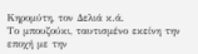Κηρομύτη, τον Δελιά κ.ά.
Το μπουζούκι, ταυτισμένο εκείνη την εποχή με την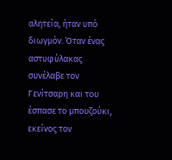αλητεία, ήταν υπό διωγμόν. Όταν ένας αστυφύλακας συνέλαβε τον Γενίτσαρη και του έσπασε το μπουζούκι, εκείνος τον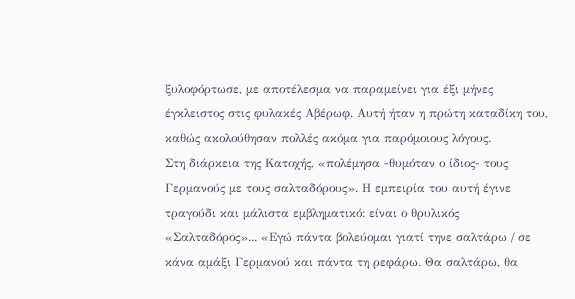ξυλοφόρτωσε, με αποτέλεσμα να παραμείνει για έξι μήνες έγκλειστος στις φυλακές Αβέρωφ. Αυτή ήταν η πρώτη καταδίκη του, καθώς ακολούθησαν πολλές ακόμα για παρόμοιους λόγους.
Στη διάρκεια της Κατοχής, «πολέμησα -θυμόταν ο ίδιος- τους Γερμανούς με τους σαλταδόρους». Η εμπειρία του αυτή έγινε τραγούδι και μάλιστα εμβληματικό: είναι ο θρυλικός «Σαλταδόρος»... «Εγώ πάντα βολεύομαι γιατί τηνε σαλτάρω / σε κάνα αμάξι Γερμανού και πάντα τη ρεφάρω. Θα σαλτάρω, θα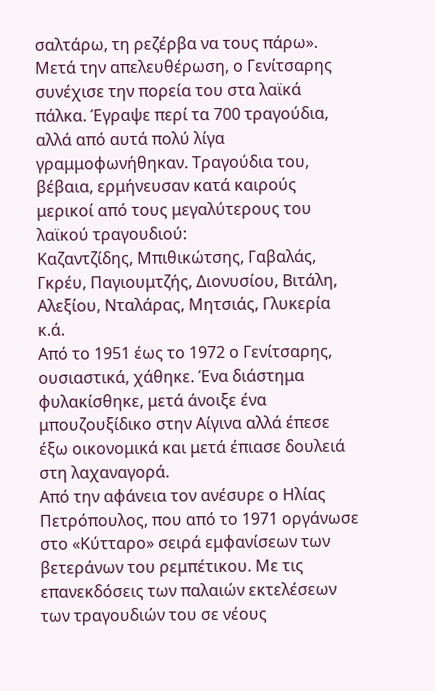σαλτάρω, τη ρεζέρβα να τους πάρω».
Μετά την απελευθέρωση, ο Γενίτσαρης συνέχισε την πορεία του στα λαϊκά πάλκα. Έγραψε περί τα 700 τραγούδια, αλλά από αυτά πολύ λίγα γραμμοφωνήθηκαν. Τραγούδια του, βέβαια, ερμήνευσαν κατά καιρούς μερικοί από τους μεγαλύτερους του λαϊκού τραγουδιού:
Καζαντζίδης, Μπιθικώτσης, Γαβαλάς, Γκρέυ, Παγιουμτζής, Διονυσίου, Βιτάλη, Αλεξίου, Νταλάρας, Μητσιάς, Γλυκερία κ.ά.
Από το 1951 έως το 1972 ο Γενίτσαρης, ουσιαστικά, χάθηκε. Ένα διάστημα φυλακίσθηκε, μετά άνοιξε ένα μπουζουξίδικο στην Αίγινα αλλά έπεσε έξω οικονομικά και μετά έπιασε δουλειά στη λαχαναγορά.
Από την αφάνεια τον ανέσυρε ο Ηλίας Πετρόπουλος, που από το 1971 οργάνωσε στο «Κύτταρο» σειρά εμφανίσεων των βετεράνων του ρεμπέτικου. Με τις επανεκδόσεις των παλαιών εκτελέσεων των τραγουδιών του σε νέους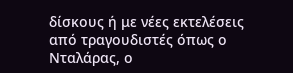δίσκους ή με νέες εκτελέσεις από τραγουδιστές όπως ο Νταλάρας, ο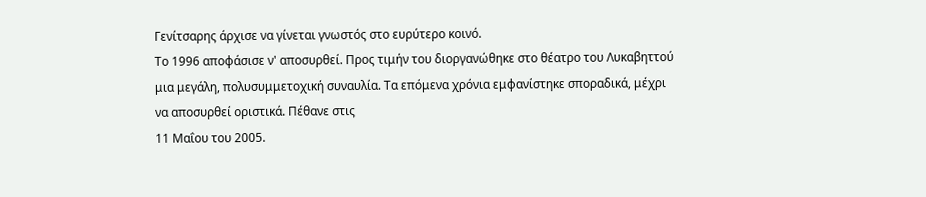Γενίτσαρης άρχισε να γίνεται γνωστός στο ευρύτερο κοινό.
Το 1996 αποφάσισε ν' αποσυρθεί. Προς τιμήν του διοργανώθηκε στο θέατρο του Λυκαβηττού μια μεγάλη, πολυσυμμετοχική συναυλία. Τα επόμενα χρόνια εμφανίστηκε σποραδικά, μέχρι να αποσυρθεί οριστικά. Πέθανε στις
11 Μαΐου του 2005.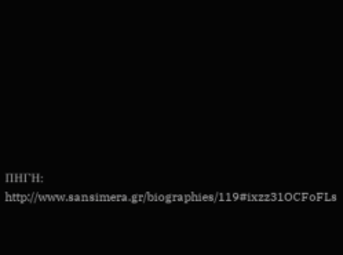ΠΗΓΗ: http://www.sansimera.gr/biographies/119#ixzz31OCFoFLs